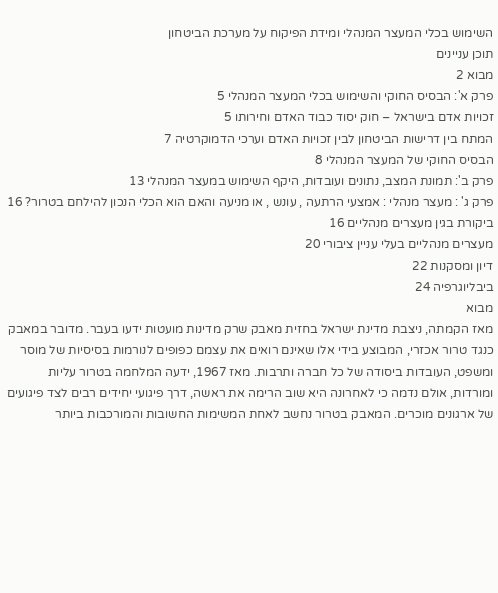השימוש בכלי המעצר המנהלי ומידת הפיקוח על מערכת הביטחון
תוכן עניינים
מבוא 2
פרק א': הבסיס החוקי והשימוש בכלי המעצר המנהלי 5
זכויות אדם בישראל – חוק יסוד כבוד האדם וחירותו 5
המתח בין דרישות הביטחון לבין זכויות האדם וערכי הדמוקרטיה 7
הבסיס החוקי של המעצר המנהלי 8
פרק ב': תמונת המצב, נתונים ועובדות, היקף השימוש במעצר המנהלי 13
פרק ג' : מעצר מנהלי : אמצעי הרתעה , עונש , או מניעה והאם הוא הכלי הנכון להילחם בטרור? 16
ביקורת בגין מעצרים מנהליים 16
מעצרים מנהליים בעלי עניין ציבורי 20
דיון ומסקנות 22
ביבליוגרפיה 24
מבוא
מאז הקמתה, ניצבת מדינת ישראל בחזית מאבק שרק מדינות מועטות ידעו בעבר. מדובר במאבק כנגד טרור אכזרי, המבוצע בידי אלו שאינם רואים את עצמם כפופים לנורמות בסיסיות של מוסר ומשפט, העובדות ביסודה של כל חברה ותרבות. מאז 1967, ידעה המלחמה בטרור עליות ומורדות, אולם נדמה כי לאחרונה היא שוב הרימה את ראשה, דרך פיגועי יחידים רבים לצד פיגועים של ארגונים מוכרים. המאבק בטרור נחשב לאחת המשימות החשובות והמורכבות ביותר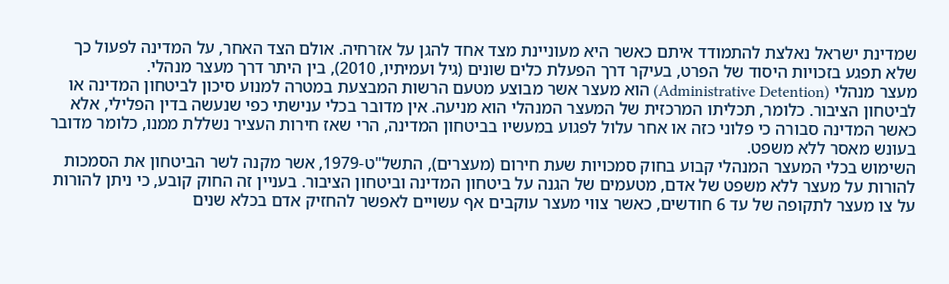שמדינת ישראל נאלצת להתמודד איתם כאשר היא מעוניינת מצד אחד להגן על אזרחיה. אולם הצד האחר, על המדינה לפעול כך שלא תפגע בזכויות היסוד של הפרט, בעיקר דרך הפעלת כלים שונים (גיל ועמיתיו, 2010), בין היתר דרך מעצר מנהלי.
מעצר מנהלי (Administrative Detention) הוא מעצר אשר מבוצע מטעם הרשות המבצעת במטרה למנוע סיכון לביטחון המדינה או לביטחון הציבור. כלומר, תכליתו המרכזית של המעצר המנהלי הוא מניעה. אין מדובר בכלי ענישתי כפי שנעשה בדין הפלילי, אלא כאשר המדינה סבורה כי פלוני כזה או אחר עלול לפגוע במעשיו בביטחון המדינה, הרי שאז חירות העציר נשללת ממנו, כלומר מדובר בעונש מאסר ללא משפט.
השימוש בכלי המעצר המנהלי קבוע בחוק סמכויות שעת חירום (מעצרים), התשל"ט-1979, אשר מקנה לשר הביטחון את הסמכות להורות על מעצר ללא משפט של אדם, מטעמים של הגנה על ביטחון המדינה וביטחון הציבור. בעניין זה החוק קובע, כי ניתן להורות על צו מעצר לתקופה של עד 6 חודשים, כאשר צווי מעצר עוקבים אף עשויים לאפשר להחזיק אדם בכלא שנים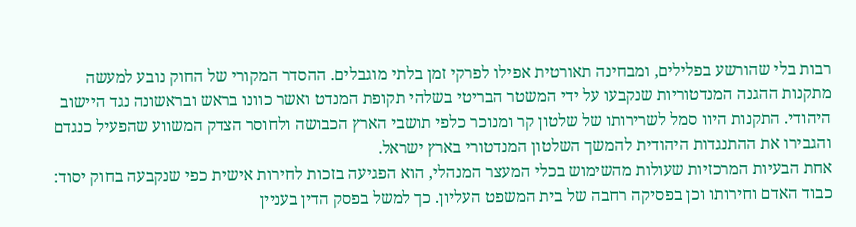רבות בלי שהורשע בפלילים, ומבחינה תאורטית אפילו לפרקי זמן בלתי מוגבלים. ההסדר המקורי של החוק נובע למעשה מתקנות ההגנה המנדטוריות שנקבעו על ידי המשטר הבריטי בשלהי תקופת המנדט ואשר כוונו בראש ובראשונה נגד היישוב היהודי. התקנות היוו סמל לשרירותו של שלטון קר ומנוכר כלפי תושבי הארץ הכבושה ולחוסר הצדק המשווע שהפעיל כנגדם והגבירו את ההתנגדות היהודית להמשך השלטון המנדטורי בארץ ישראל.
אחת הבעיות המרכזיות שעולות מהשימוש בכלי המעצר המנהלי, הוא הפגיעה בזכות לחירות אישית כפי שנקבעה בחוק יסוד: כבוד האדם וחירותו וכן בפסיקה רחבה של בית המשפט העליון. כך למשל בפסק הדין בעניין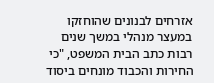אזרחים לבנונים שהוחזקו במעצר מנהלי במשך שנים רבות כתב הבית המשפט, "כי החירות והכבוד מונחים ביסוד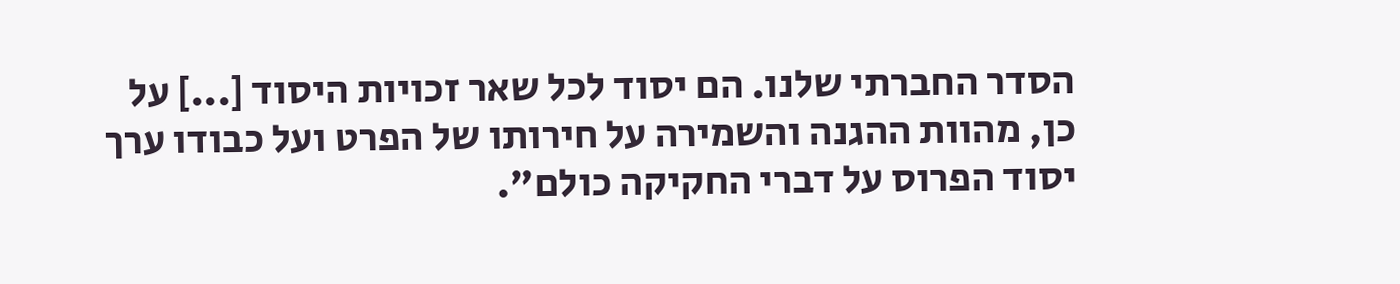הסדר החברתי שלנו. הם יסוד לכל שאר זכויות היסוד [...] על כן, מהוות ההגנה והשמירה על חירותו של הפרט ועל כבודו ערך יסוד הפרוס על דברי החקיקה כולם".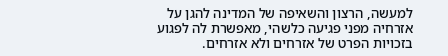למעשה, הרצון והשאיפה של המדינה להגן על אזרחיה מפני פגיעה כלשהי, מאפשרת לה לפגוע בזכויות הפרט של אזרחים ולא אזרחים.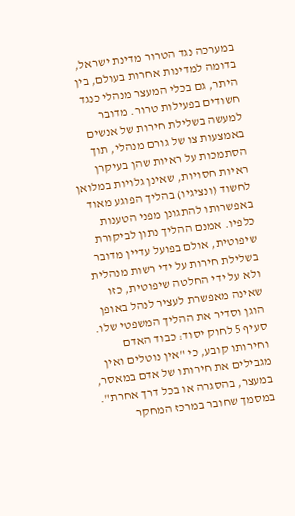במערכה נגד הטרור מדינת ישראל, בדומה למדינות אחרות בעולם, בין היתר, גם בכלי המעצר מנהלי כנגד חשודים בפעילות טרור. מדובר למעשה בשלילת חירות של אנשים באמצעות צו של גורם מנהלי, תוך הסתמכות על ראיות שהן בעיקרן ראיות חסויות, שאינן גלויות במלואן לחשוד (ונציגיו) בהליך הפוגע מאוד באפשרותו להתגונן מפני הטענות כלפיו. אמנם ההליך נתון לביקורת שיפוטית, אולם בפועל עדיין מדובר בשלילת חירות על ידי רשות מנהלית ולא על ידי החלטה שיפוטית, כזו שאינה מאפשרת לעציר לנהל באופן הוגן וסדיר את ההליך המשפטי שלו.
סעיף 5 לחוק יסוד: כבוד האדם וחירותו קובע, כי "אין נוטלים ואין מגבילים את חירותו של אדם במאסר, במעצר, בהסגרה או בכל דרך אחרת". במסמך שחובר במרכז המחקר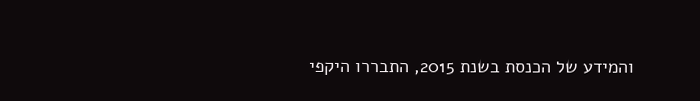והמידע של הכנסת בשנת 2015, התבררו היקפי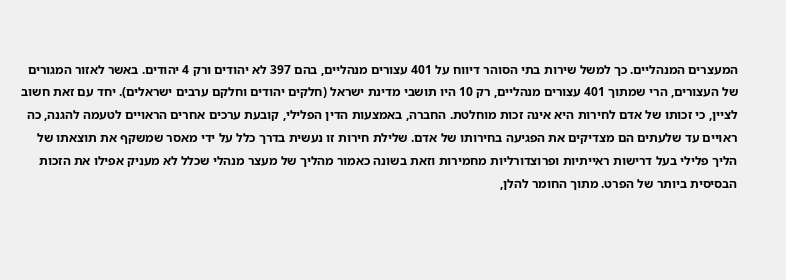המעצרים המנהליים. כך למשל שירות בתי הסוהר דיווח על 401 עצורים מנהליים, בהם 397 לא יהודים ורק 4 יהודים. באשר לאזור המגורים של העצורים, הרי שמתוך 401 עצורים מנהליים, רק 10 היו תושבי מדינת ישראל (חלקים יהודים וחלקם ערבים ישראלים). יחד עם זאת חשוב לציין, כי זכותו של אדם לחירות היא אינה זכות מוחלטת. החברה, באמצעות הדין הפלילי, קובעת ערכים אחרים הראויים לטעמה להגנה, כה ראויים עד שלעתים הם מצדיקים את הפגיעה בחירותו של אדם. שלילת חירות זו נעשית בדרך כלל על ידי מאסר שמשקף את תוצאתו של הליך פלילי בעל דרישות ראייתיות ופרוצדורליות מחמירות וזאת בשונה כאמור מהליך של מעצר מנהלי שכלל לא מעניק אפילו את הזכות הבסיסית ביותר של הפרט. מתוך החומר להלן,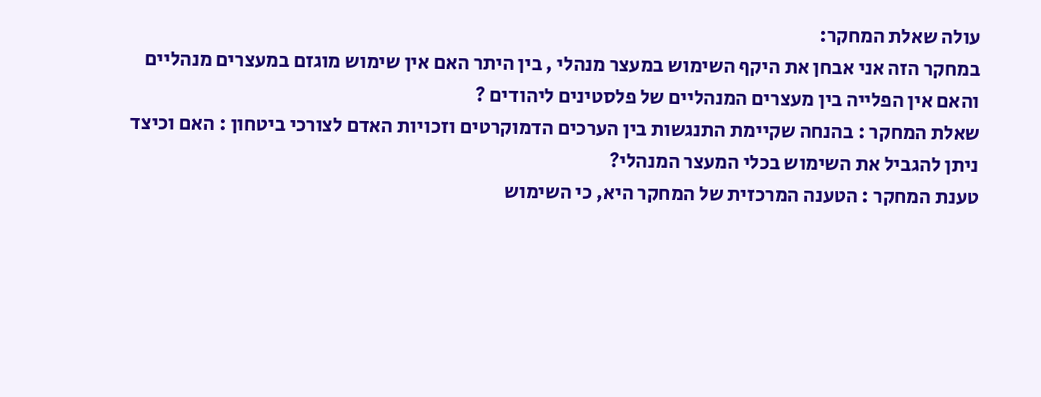עולה שאלת המחקר:
במחקר הזה אני אבחן את היקף השימוש במעצר מנהלי , בין היתר האם אין שימוש מוגזם במעצרים מנהליים והאם אין הפלייה בין מעצרים המנהליים של פלסטינים ליהודים ?
שאלת המחקר : בהנחה שקיימת התנגשות בין הערכים הדמוקרטים וזכויות האדם לצורכי ביטחון : האם וכיצד ניתן להגביל את השימוש בכלי המעצר המנהלי?
טענת המחקר : הטענה המרכזית של המחקר היא, כי השימוש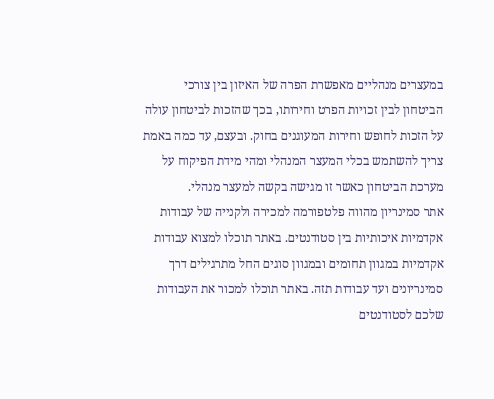במעצרים מנהליים מאפשרת הפרה של האיזון בין צורכי הביטחון לבין זכויות הפרט וחירותו, בכך שהזכות לביטחון עולה על הזכות לחופש וחירות המעוגנים בחוק. ובעצם, עד כמה באמת צריך להשתמש בכלי המעצר המנהלי ומהי מידת הפיקוח על מערכת הביטחון כאשר זו מגישה בקשה למעצר מנהלי.
אתר סמינריון מהווה פלטפורמה למכירה ולקנייה של עבודות אקדמיות איכותיות בין סטודנטים. באתר תוכלו למצוא עבודות אקדמיות במגוון תחומים ובמגוון סוגים החל מתרגילים דרך סמינריונים ועד עבודות תזה. באתר תוכלו למכור את העבודות שלכם לסטודנטים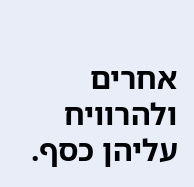אחרים ולהרוויח עליהן כסף.